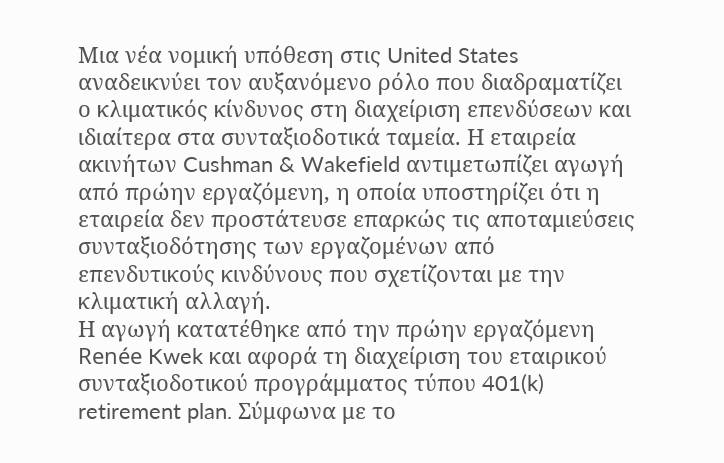Μια νέα νομική υπόθεση στις United States αναδεικνύει τον αυξανόμενο ρόλο που διαδραματίζει ο κλιματικός κίνδυνος στη διαχείριση επενδύσεων και ιδιαίτερα στα συνταξιοδοτικά ταμεία. Η εταιρεία ακινήτων Cushman & Wakefield αντιμετωπίζει αγωγή από πρώην εργαζόμενη, η οποία υποστηρίζει ότι η εταιρεία δεν προστάτευσε επαρκώς τις αποταμιεύσεις συνταξιοδότησης των εργαζομένων από επενδυτικούς κινδύνους που σχετίζονται με την κλιματική αλλαγή.
Η αγωγή κατατέθηκε από την πρώην εργαζόμενη Renée Kwek και αφορά τη διαχείριση του εταιρικού συνταξιοδοτικού προγράμματος τύπου 401(k) retirement plan. Σύμφωνα με το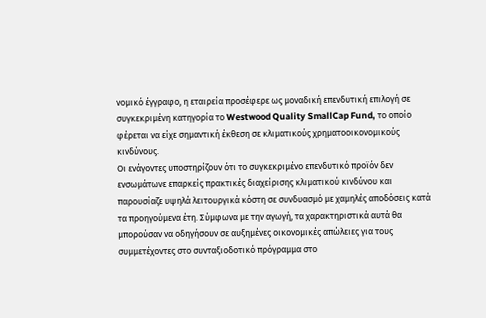νομικό έγγραφο, η εταιρεία προσέφερε ως μοναδική επενδυτική επιλογή σε συγκεκριμένη κατηγορία το Westwood Quality SmallCap Fund, το οποίο φέρεται να είχε σημαντική έκθεση σε κλιματικούς χρηματοοικονομικούς κινδύνους.
Οι ενάγοντες υποστηρίζουν ότι το συγκεκριμένο επενδυτικό προϊόν δεν ενσωμάτωνε επαρκείς πρακτικές διαχείρισης κλιματικού κινδύνου και παρουσίαζε υψηλά λειτουργικά κόστη σε συνδυασμό με χαμηλές αποδόσεις κατά τα προηγούμενα έτη. Σύμφωνα με την αγωγή, τα χαρακτηριστικά αυτά θα μπορούσαν να οδηγήσουν σε αυξημένες οικονομικές απώλειες για τους συμμετέχοντες στο συνταξιοδοτικό πρόγραμμα στο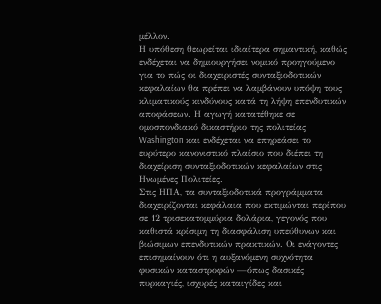μέλλον.
Η υπόθεση θεωρείται ιδιαίτερα σημαντική, καθώς ενδέχεται να δημιουργήσει νομικό προηγούμενο για το πώς οι διαχειριστές συνταξιοδοτικών κεφαλαίων θα πρέπει να λαμβάνουν υπόψη τους κλιματικούς κινδύνους κατά τη λήψη επενδυτικών αποφάσεων. Η αγωγή κατατέθηκε σε ομοσπονδιακό δικαστήριο της πολιτείας Washington και ενδέχεται να επηρεάσει το ευρύτερο κανονιστικό πλαίσιο που διέπει τη διαχείριση συνταξιοδοτικών κεφαλαίων στις Ηνωμένες Πολιτείες.
Στις ΗΠΑ, τα συνταξιοδοτικά προγράμματα διαχειρίζονται κεφάλαια που εκτιμώνται περίπου σε 12 τρισεκατομμύρια δολάρια, γεγονός που καθιστά κρίσιμη τη διασφάλιση υπεύθυνων και βιώσιμων επενδυτικών πρακτικών. Οι ενάγοντες επισημαίνουν ότι η αυξανόμενη συχνότητα φυσικών καταστροφών —όπως δασικές πυρκαγιές, ισχυρές καταιγίδες και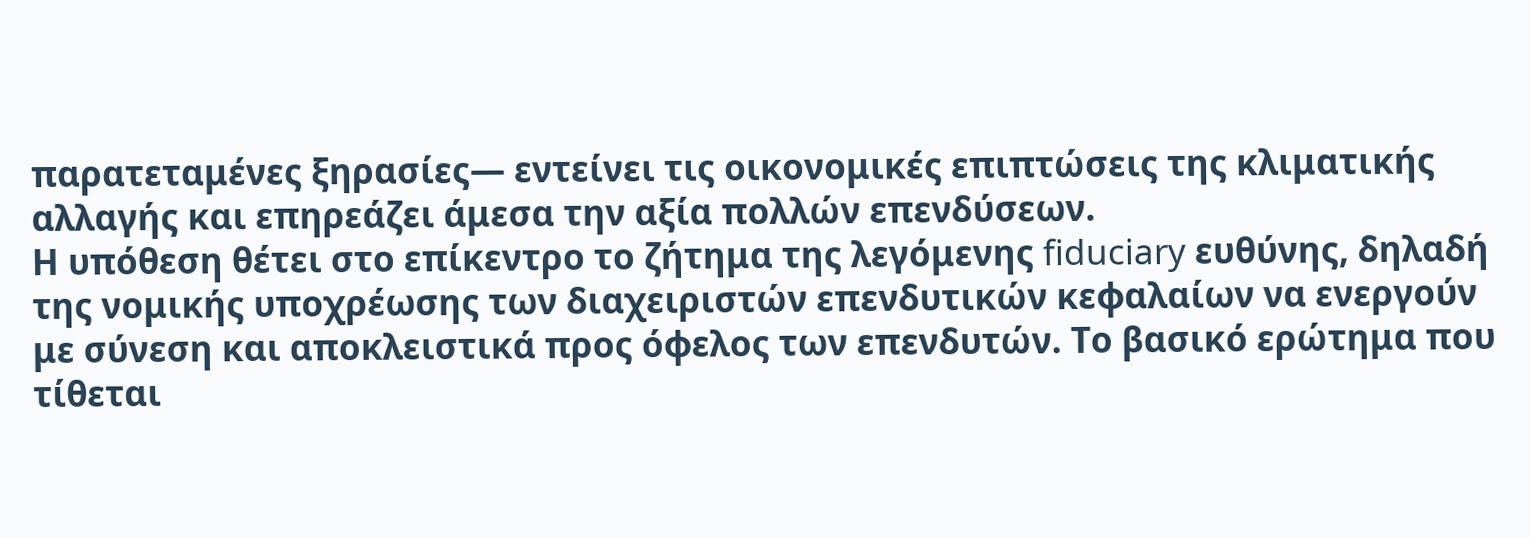παρατεταμένες ξηρασίες— εντείνει τις οικονομικές επιπτώσεις της κλιματικής αλλαγής και επηρεάζει άμεσα την αξία πολλών επενδύσεων.
Η υπόθεση θέτει στο επίκεντρο το ζήτημα της λεγόμενης fiduciary ευθύνης, δηλαδή της νομικής υποχρέωσης των διαχειριστών επενδυτικών κεφαλαίων να ενεργούν με σύνεση και αποκλειστικά προς όφελος των επενδυτών. Το βασικό ερώτημα που τίθεται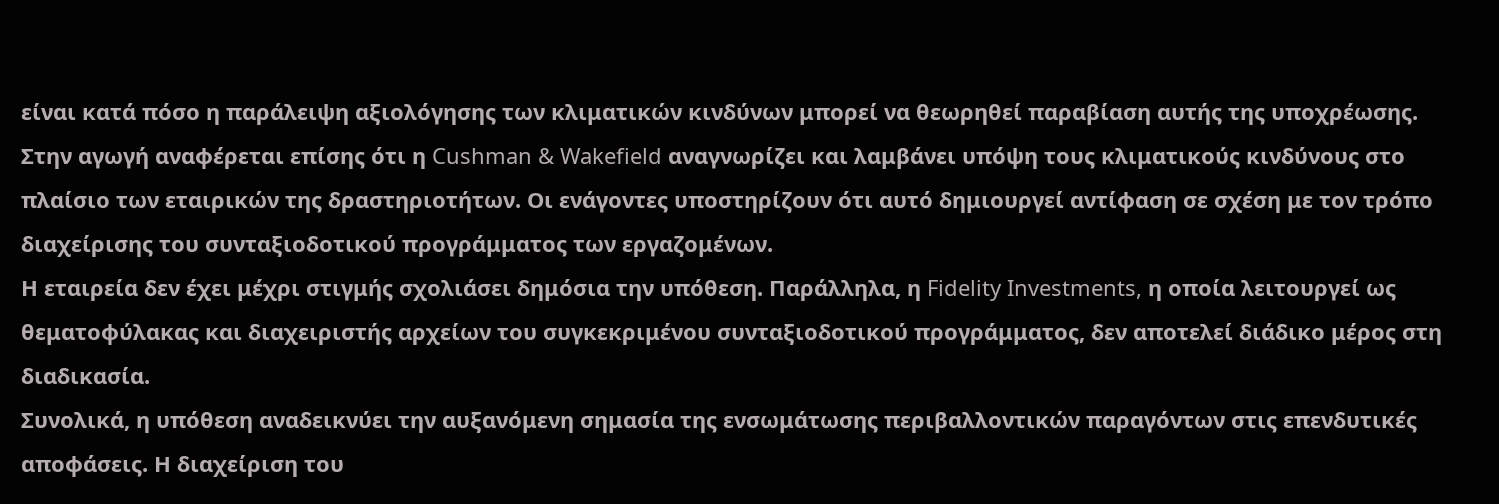είναι κατά πόσο η παράλειψη αξιολόγησης των κλιματικών κινδύνων μπορεί να θεωρηθεί παραβίαση αυτής της υποχρέωσης.
Στην αγωγή αναφέρεται επίσης ότι η Cushman & Wakefield αναγνωρίζει και λαμβάνει υπόψη τους κλιματικούς κινδύνους στο πλαίσιο των εταιρικών της δραστηριοτήτων. Οι ενάγοντες υποστηρίζουν ότι αυτό δημιουργεί αντίφαση σε σχέση με τον τρόπο διαχείρισης του συνταξιοδοτικού προγράμματος των εργαζομένων.
Η εταιρεία δεν έχει μέχρι στιγμής σχολιάσει δημόσια την υπόθεση. Παράλληλα, η Fidelity Investments, η οποία λειτουργεί ως θεματοφύλακας και διαχειριστής αρχείων του συγκεκριμένου συνταξιοδοτικού προγράμματος, δεν αποτελεί διάδικο μέρος στη διαδικασία.
Συνολικά, η υπόθεση αναδεικνύει την αυξανόμενη σημασία της ενσωμάτωσης περιβαλλοντικών παραγόντων στις επενδυτικές αποφάσεις. Η διαχείριση του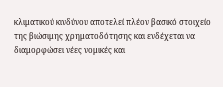κλιματικού κινδύνου αποτελεί πλέον βασικό στοιχείο της βιώσιμης χρηματοδότησης και ενδέχεται να διαμορφώσει νέες νομικές και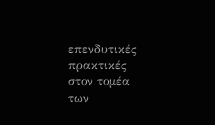επενδυτικές πρακτικές στον τομέα των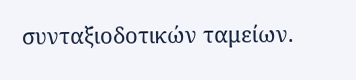συνταξιοδοτικών ταμείων.